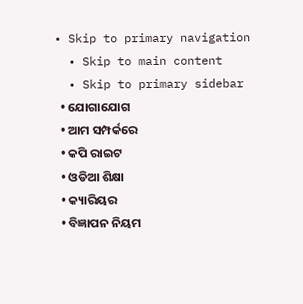• Skip to primary navigation
  • Skip to main content
  • Skip to primary sidebar
  • ଯୋଗାଯୋଗ
  • ଆମ ସମ୍ପର୍କରେ
  • କପି ରାଇଟ
  • ଓଡିଆ ଶିକ୍ଷା
  • କ୍ୟାରିୟର
  • ବିଜ୍ଞାପନ ନିୟମ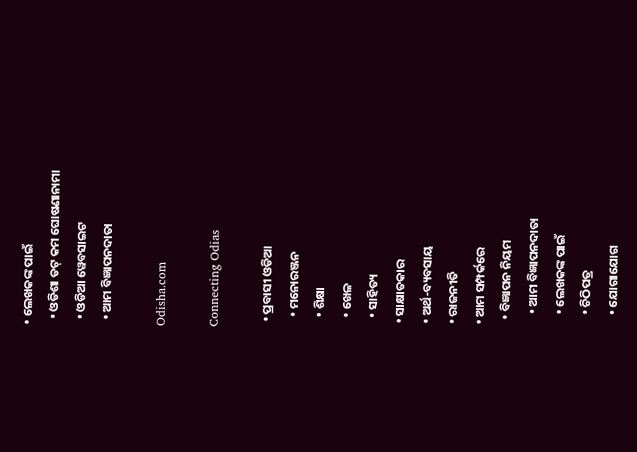• ଲେଖକଙ୍କ ପାଇଁ
  • ଓଡିଶା ଡଟ୍ କମ ଘୋଷଣାନାମା
  • ଓଡିଆ ୱେବସାଇଟ
  • ଆମ ବିଜ୍ଞାପନଦାତା

Odisha.com

Connecting Odias

  • ପ୍ରବାସୀ ଓଡିଆ
    • ମନୋରଞ୍ଜନ
    • ଶିକ୍ଷା
    • ଖେଳ
    • ସାହିତ୍ୟ
  • ସାକ୍ଷାତକାର
  • ଅର୍ଥ-ବ୍ୟବସାୟ
  • ରାଜନୀତି
  • ଆମ ସମ୍ପର୍କରେ
    • ବିଜ୍ଞାପନ ନିୟମ
      • ଆମ ବିଜ୍ଞାପନଦାତା
      • ଲେଖକଙ୍କ ପାଇଁ
      • ଚିଠିପତ୍ର
      • ଯୋଗାଯୋଗ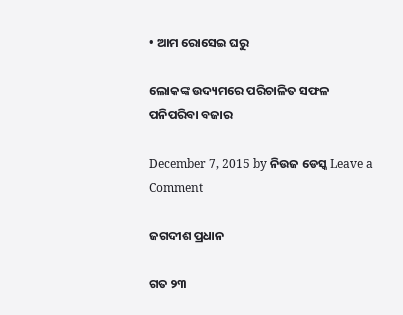• ଆମ ରୋସେଇ ଘରୁ

ଲୋକଙ୍କ ଉଦ୍ୟମରେ ପରିଚାଳିତ ସଫଳ ପନିପରିବା ବଜାର

December 7, 2015 by ନିଉଜ ଡେସ୍କ Leave a Comment

ଜଗଦୀଶ ପ୍ରଧାନ

ଗତ ୨୩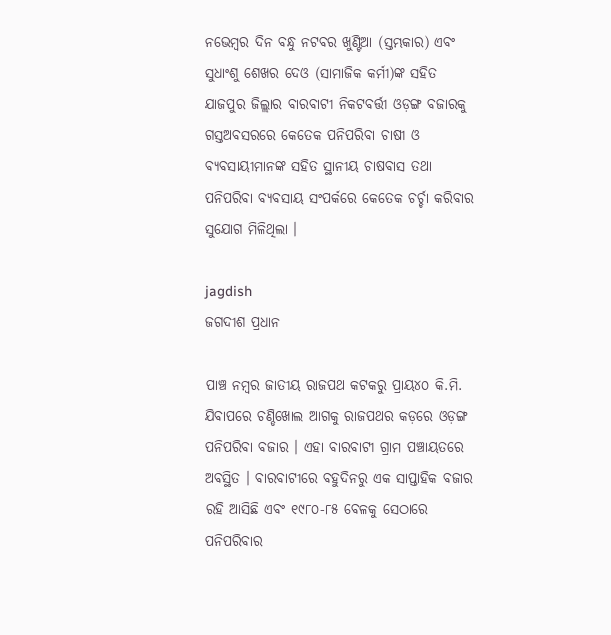ନଭେମ୍ବର ଦିନ ବନ୍ଧୁ ନଟବର ଖୁଣ୍ଟିଆ (ସ୍ତମ୍ଭକାର) ଏବଂ ସୁଧାଂଶୁ ଶେଖର ଦେଓ (ସାମାଜିକ କର୍ମୀ)ଙ୍କ ସହିତ ଯାଜପୁର ଜିଲ୍ଲାର ବାରବାଟୀ ନିକଟବର୍ତ୍ତୀ ଓଡ଼ଙ୍ଗ ବଜାରକୁ ଗସ୍ତଅବସରରେ କେତେକ ପନିପରିବା ଚାଷୀ ଓ ବ୍ୟବସାୟୀମାନଙ୍କ ସହିତ ସ୍ଥାନୀୟ ଚାଷବାସ ତଥା  ପନିପରିବା ବ୍ୟବସାୟ ସଂପର୍କରେ କେତେକ ଚର୍ଚ୍ଚା କରିବାର ସୁଯୋଗ ମିଳିଥିଲା ।

jagdish
ଜଗଦୀଶ ପ୍ରଧାନ

ପାଞ୍ଚ ନମ୍ବର ଜାତୀୟ ରାଜପଥ କଟକରୁ ପ୍ରାୟ୪୦ କି.ମି. ଯିବାପରେ ଚଣ୍ଡିଖୋଲ ଆଗକୁ ରାଜପଥର କଡ଼ରେ ଓଡ଼ଙ୍ଗ ପନିପରିବା ବଜାର । ଏହା ବାରବାଟୀ ଗ୍ରାମ ପଞ୍ଚାୟତରେ ଅବସ୍ଥିତ । ବାରବାଟୀରେ ବହୁଦିନରୁ ଏକ ସାପ୍ତାହିକ ବଜାର ରହି ଆସିଛି ଏବଂ ୧୯୮୦-୮୫ ବେଳକୁ ସେଠାରେ ପନିପରିବାର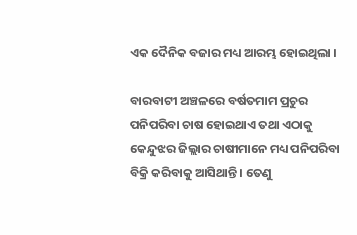ଏକ ଦୈନିକ ବଜାର ମଧ୍ୟ ଆରମ୍ଭ ହୋଇଥିଲା ।

ବାରବାଟୀ ଅଞ୍ଚଳରେ ବର୍ଷତମାମ ପ୍ରଚୁର ପନିପରିବା ଚାଷ ହୋଇଥାଏ ତଥା ଏଠାକୁ କେନ୍ଦୁଝର ଜିଲ୍ଲାର ଚାଷୀମାନେ ମଧ୍ୟ ପନିପରିବା ବିକ୍ରି କରିବାକୁ ଆସିଥାନ୍ତି । ତେଣୁ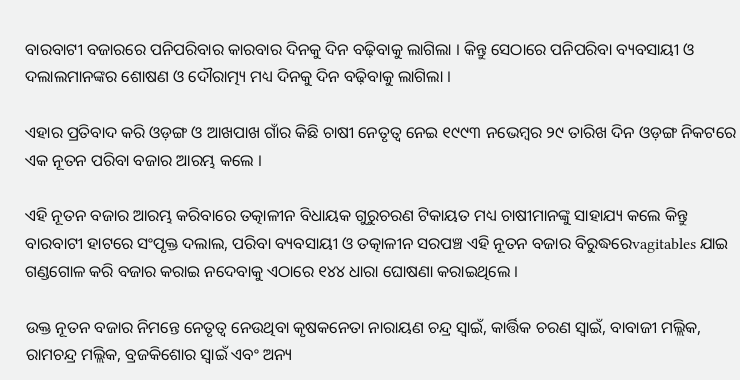ବାରବାଟୀ ବଜାରରେ ପନିପରିବାର କାରବାର ଦିନକୁ ଦିନ ବଢ଼ିବାକୁ ଲାଗିଲା । କିନ୍ତୁ ସେଠାରେ ପନିପରିବା ବ୍ୟବସାୟୀ ଓ ଦଲାଲମାନଙ୍କର ଶୋଷଣ ଓ ଦୌରାତ୍ମ୍ୟ ମଧ୍ୟ ଦିନକୁ ଦିନ ବଢ଼ିବାକୁ ଲାଗିଲା ।

ଏହାର ପ୍ରତିବାଦ କରି ଓଡ଼ଙ୍ଗ ଓ ଆଖପାଖ ଗାଁର କିଛି ଚାଷୀ ନେତୃତ୍ୱ ନେଇ ୧୯୯୩ ନଭେମ୍ବର ୨୯ ତାରିଖ ଦିନ ଓଡ଼ଙ୍ଗ ନିକଟରେ ଏକ ନୂତନ ପରିବା ବଜାର ଆରମ୍ଭ କଲେ ।

ଏହି ନୂତନ ବଜାର ଆରମ୍ଭ କରିବାରେ ତତ୍କାଳୀନ ବିଧାୟକ ଗୁରୁଚରଣ ଟିକାୟତ ମଧ୍ୟ ଚାଷୀମାନଙ୍କୁ ସାହାଯ୍ୟ କଲେ କିନ୍ତୁ ବାରବାଟୀ ହାଟରେ ସଂପୃକ୍ତ ଦଲାଲ, ପରିବା ବ୍ୟବସାୟୀ ଓ ତତ୍କାଳୀନ ସରପଞ୍ଚ ଏହି ନୂତନ ବଜାର ବିରୁଦ୍ଧରେvagitables ଯାଇ ଗଣ୍ଡଗୋଳ କରି ବଜାର କରାଇ ନଦେବାକୁ ଏଠାରେ ୧୪୪ ଧାରା ଘୋଷଣା କରାଇଥିଲେ ।

ଉକ୍ତ ନୂତନ ବଜାର ନିମନ୍ତେ ନେତୃତ୍ୱ ନେଉଥିବା କୃଷକନେତା ନାରାୟଣ ଚନ୍ଦ୍ର ସ୍ୱାଇଁ, କାର୍ତ୍ତିକ ଚରଣ ସ୍ୱାଇଁ, ବାବାଜୀ ମଲ୍ଲିକ, ରାମଚନ୍ଦ୍ର ମଲ୍ଲିକ, ବ୍ରଜକିଶୋର ସ୍ୱାଇଁ ଏବଂ ଅନ୍ୟ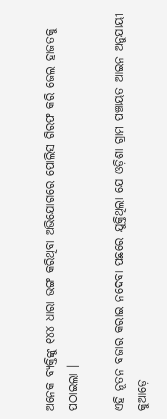ଅନେକ ବ୍ୟକ୍ତିଙ୍କୁ ୧୪୪ ଧାରା ଭଙ୍ଗ କରିଥିବା ଅଭିଯୋଗରେ ପୋଲିସ ଗିରଫ କରି ଜେଲ ହାଜତକୁ ପଠାଇଲା ।

ଏହି ନୂତନ ବଜାର କରାଇ ନଦେବା ପଛରେ ଯୁକ୍ତିଥିଲା ଯେ ଓଡ଼ିଶା ଗ୍ରାମ ପଞ୍ଚାୟତ ଆଇନ ଅନୁଯାୟୀ କୁଆଡ଼େ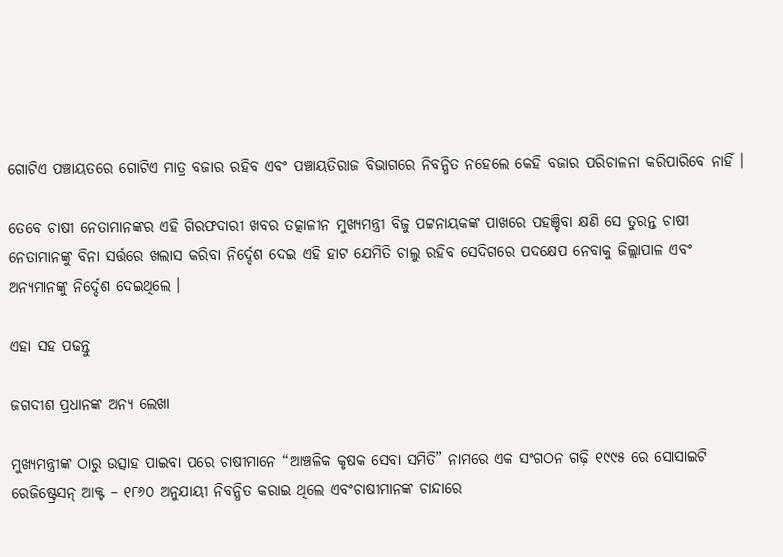ଗୋଟିଏ ପଞ୍ଚାୟତରେ ଗୋଟିଏ ମାତ୍ର ବଜାର ରହିବ ଏବଂ ପଞ୍ଚାୟତିରାଜ ବିଭାଗରେ ନିବନ୍ଧିତ ନହେଲେ କେହି ବଜାର ପରିଚାଳନା କରିପାରିବେ ନାହିଁ ।

ତେବେ ଚାଷୀ ନେତାମାନଙ୍କର ଏହି ଗିରଫଦାରୀ ଖବର ତତ୍କାଳୀନ ମୁଖ୍ୟମନ୍ତ୍ରୀ ବିଜୁ ପଟ୍ଟନାୟକଙ୍କ ପାଖରେ ପହଞ୍ଚିବା କ୍ଷଣି ସେ ତୁରନ୍ତ ଚାଷୀ ନେତାମାନଙ୍କୁ ବିନା ସର୍ତ୍ତରେ ଖଲାସ କରିବା ନିର୍ଦ୍ଦେଶ ଦେଇ ଏହି ହାଟ ଯେମିତି ଚାଲୁ ରହିବ ସେଦିଗରେ ପଦକ୍ଷେପ ନେବାକୁ ଜିଲ୍ଲାପାଳ ଏବଂ ଅନ୍ୟମାନଙ୍କୁ ନିର୍ଦ୍ଦେଶ ଦେଇଥିଲେ ।

ଏହା ସହ ପଢନ୍ତୁ

ଜଗଦୀଶ ପ୍ରଧାନଙ୍କ ଅନ୍ୟ ଲେଖା

ମୁଖ୍ୟମନ୍ତ୍ରୀଙ୍କ ଠାରୁ ଉତ୍ସାହ ପାଇବା ପରେ ଚାଷୀମାନେ “ଆଞ୍ଚଳିକ କୃଷକ ସେବା ସମିତି” ନାମରେ ଏକ ସଂଗଠନ ଗଢ଼ି ୧୯୯୫ ରେ ସୋସାଇଟି ରେଜିଷ୍ଟ୍ରେସନ୍ ଆକ୍ଟ – ୧୮୬୦ ଅନୁଯାୟୀ ନିବନ୍ଧିତ କରାଇ ଥିଲେ ଏବଂଚାଷୀମାନଙ୍କ ଚାନ୍ଦାରେ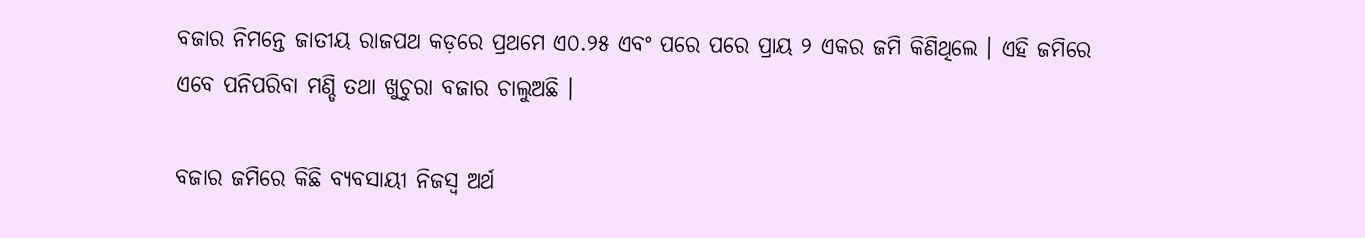ବଜାର ନିମନ୍ତେ ଜାତୀୟ ରାଜପଥ କଡ଼ରେ ପ୍ରଥମେ ଏ୦.୨୫ ଏବଂ ପରେ ପରେ ପ୍ରାୟ ୨ ଏକର ଜମି କିଣିଥିଲେ । ଏହି ଜମିରେ ଏବେ ପନିପରିବା ମଣ୍ଡି ତଥା ଖୁଚୁରା ବଜାର ଚାଲୁଅଛି ।

ବଜାର ଜମିରେ କିଛି ବ୍ୟବସାୟୀ ନିଜସ୍ୱ ଅର୍ଥ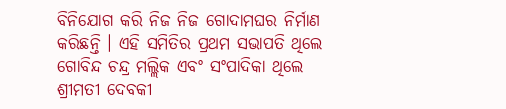ବିନିଯୋଗ କରି ନିଜ ନିଜ ଗୋଦାମଘର ନିର୍ମାଣ କରିଛନ୍ତି । ଏହି ସମିତିର ପ୍ରଥମ ସଭାପତି ଥିଲେ ଗୋବିନ୍ଦ ଚନ୍ଦ୍ର ମଲ୍ଲିକ ଏବଂ ସଂପାଦିକା ଥିଲେ ଶ୍ରୀମତୀ ଦେବକୀ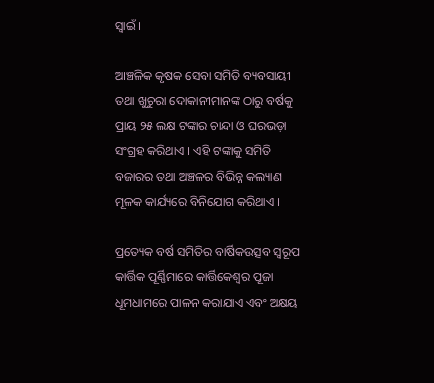ସ୍ୱାଇଁ ।

ଆଞ୍ଚଳିକ କୃଷକ ସେବା ସମିତି ବ୍ୟବସାୟୀ ତଥା ଖୁଚୁରା ଦୋକାନୀମାନଙ୍କ ଠାରୁ ବର୍ଷକୁ ପ୍ରାୟ ୨୫ ଲକ୍ଷ ଟଙ୍କାର ଚାନ୍ଦା ଓ ଘରଭଡ଼ା ସଂଗ୍ରହ କରିଥାଏ । ଏହି ଟଙ୍କାକୁ ସମିତି ବଜାରର ତଥା ଅଞ୍ଚଳର ବିଭିନ୍ନ କଲ୍ୟାଣ ମୂଳକ କାର୍ଯ୍ୟରେ ବିନିଯୋଗ କରିଥାଏ ।

ପ୍ରତ୍ୟେକ ବର୍ଷ ସମିତିର ବାର୍ଷିକଉତ୍ସବ ସ୍ୱରୂପ କାର୍ତ୍ତିକ ପୂର୍ଣ୍ଣିମାରେ କାର୍ତ୍ତିକେଶ୍ୱର ପୂଜା ଧୂମଧାମରେ ପାଳନ କରାଯାଏ ଏବଂ ଅକ୍ଷୟ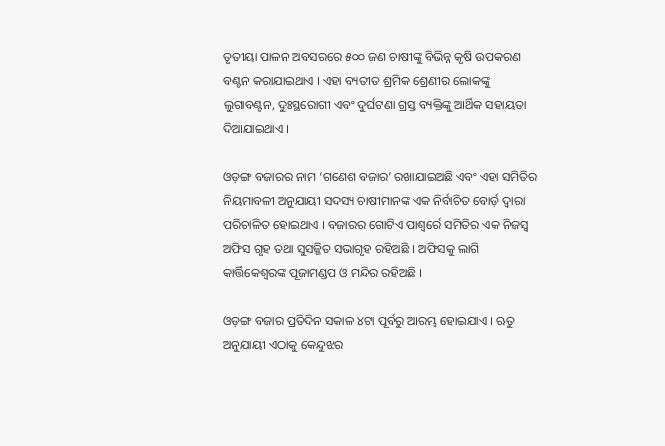ତୃତୀୟା ପାଳନ ଅବସରରେ ୫୦୦ ଜଣ ଚାଷୀଙ୍କୁ ବିଭିନ୍ନ କୃଷି ଉପକରଣ ବଣ୍ଟନ କରାଯାଇଥାଏ । ଏହା ବ୍ୟତୀତ ଶ୍ରମିକ ଶ୍ରେଣୀର ଲୋକଙ୍କୁ ଲୁଗାବଣ୍ଟନ, ଦୁଃସ୍ଥରୋଗୀ ଏବଂ ଦୁର୍ଘଟଣା ଗ୍ରସ୍ତ ବ୍ୟକ୍ତିଙ୍କୁ ଆର୍ଥିକ ସହାୟତା ଦିଆଯାଇଥାଏ ।

ଓଡ଼ଙ୍ଗ ବଜାରର ନାମ ‘ଗଣେଶ ବଜାର’ ରଖାଯାଇଅଛି ଏବଂ ଏହା ସମିତିର ନିୟମାବଳୀ ଅନୁଯାୟୀ ସଦସ୍ୟ ଚାଷୀମାନଙ୍କ ଏକ ନିର୍ବାଚିତ ବୋର୍ଡ଼ ଦ୍ୱାରା ପରିଚାଳିତ ହୋଇଥାଏ । ବଜାରର ଗୋଟିଏ ପାଶ୍ୱର୍ରେ ସମିତିର ଏକ ନିଜସ୍ୱ ଅଫିସ ଗୃହ ତଥା ସୁସଜ୍ଜିତ ସଭାଗୃହ ରହିଅଛି । ଅଫିସକୁ ଲାଗି କାର୍ତ୍ତିକେଶ୍ୱରଙ୍କ ପୂଜାମଣ୍ଡପ ଓ ମନ୍ଦିର ରହିଅଛି ।

ଓଡ଼ଙ୍ଗ ବଜାର ପ୍ରତିଦିନ ସକାଳ ୪ଟା ପୂର୍ବରୁ ଆରମ୍ଭ ହୋଇଯାଏ । ଋତୁ ଅନୁଯାୟୀ ଏଠାକୁ କେନ୍ଦୁଝର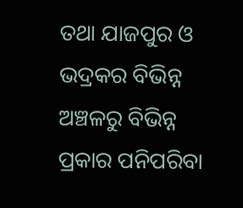ତଥା ଯାଜପୁର ଓ ଭଦ୍ରକର ବିଭିନ୍ନ ଅଞ୍ଚଳରୁ ବିଭିନ୍ନ ପ୍ରକାର ପନିପରିବା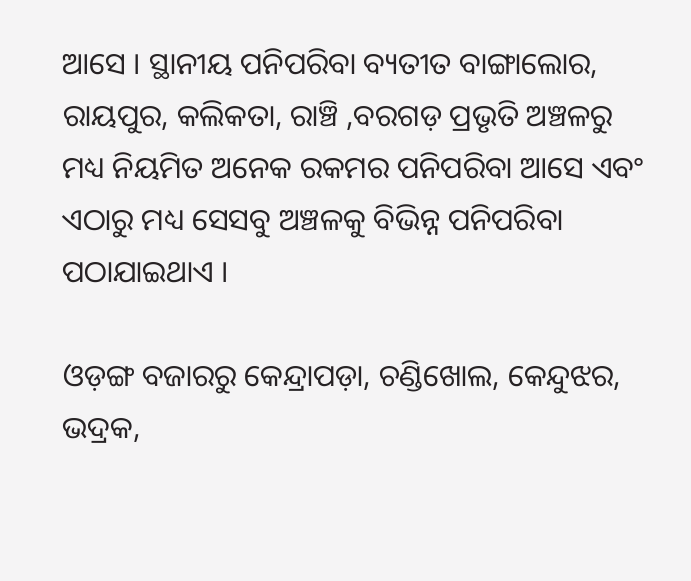ଆସେ । ସ୍ଥାନୀୟ ପନିପରିବା ବ୍ୟତୀତ ବାଙ୍ଗାଲୋର, ରାୟପୁର, କଲିକତା, ରାଞ୍ଚି ,ବରଗଡ଼ ପ୍ରଭୃତି ଅଞ୍ଚଳରୁ ମଧ୍ୟ ନିୟମିତ ଅନେକ ରକମର ପନିପରିବା ଆସେ ଏବଂ ଏଠାରୁ ମଧ୍ୟ ସେସବୁ ଅଞ୍ଚଳକୁ ବିଭିନ୍ନ ପନିପରିବା ପଠାଯାଇଥାଏ ।

ଓଡ଼ଙ୍ଗ ବଜାରରୁ କେନ୍ଦ୍ରାପଡ଼ା, ଚଣ୍ଡିଖୋଲ, କେନ୍ଦୁଝର, ଭଦ୍ରକ,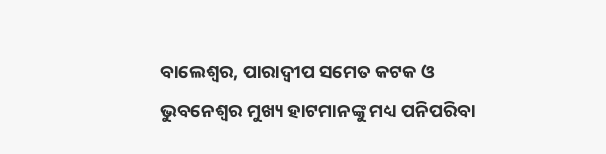ବାଲେଶ୍ୱର, ପାରାଦ୍ୱୀପ ସମେତ କଟକ ଓ ଭୁବନେଶ୍ୱର ମୁଖ୍ୟ ହାଟମାନଙ୍କୁ ମଧ୍ୟ ପନିପରିବା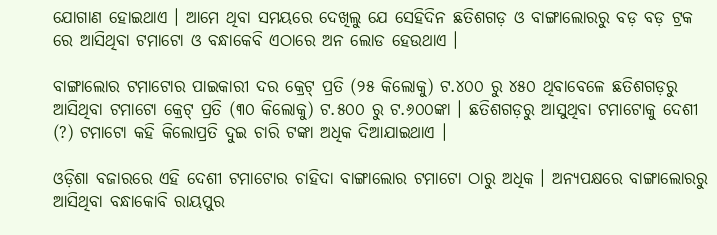ଯୋଗାଣ ହୋଇଥାଏ । ଆମେ ଥିବା ସମୟରେ ଦେଖିଲୁ ଯେ ସେହିଦିନ ଛତିଶଗଡ଼ ଓ ବାଙ୍ଗାଲୋରରୁ ବଡ଼ ବଡ଼ ଟ୍ରକ ରେ ଆସିଥିବା ଟମାଟୋ ଓ ବନ୍ଧାକେବି ଏଠାରେ ଅନ ଲୋଡ ହେଉଥାଏ ।

ବାଙ୍ଗାଲୋର ଟମାଟୋର ପାଇକାରୀ ଦର କ୍ରେଟ୍ ପ୍ରତି (୨୫ କିଲୋକୁ) ଟ.୪୦୦ ରୁ ୪୫୦ ଥିବାବେଳେ ଛତିଶଗଡ଼ରୁ ଆସିଥିବା ଟମାଟୋ କ୍ରେଟ୍ ପ୍ରତି (୩୦ କିଲୋକୁ) ଟ.୫୦୦ ରୁ ଟ.୬୦୦ଙ୍କା । ଛତିଶଗଡ଼ରୁ ଆସୁଥିବା ଟମାଟୋକୁ ଦେଶୀ (?) ଟମାଟୋ କହି କିଲୋପ୍ରତି ଦୁଇ ଚାରି ଟଙ୍କା ଅଧିକ ଦିଆଯାଇଥାଏ ।

ଓଡ଼ିଶା ବଜାରରେ ଏହି ଦେଶୀ ଟମାଟୋର ଚାହିଦା ବାଙ୍ଗାଲୋର ଟମାଟୋ ଠାରୁ ଅଧିକ । ଅନ୍ୟପକ୍ଷରେ ବାଙ୍ଗାଲୋରରୁ ଆସିଥିବା ବନ୍ଧାକୋବି ରାୟପୁର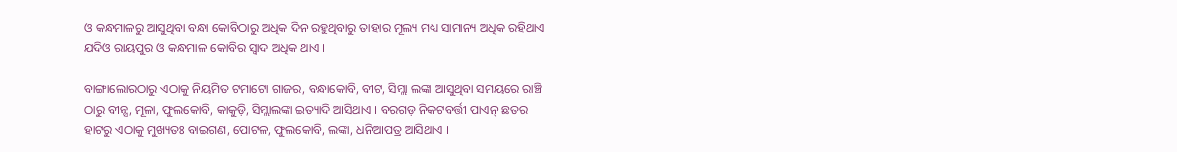ଓ କନ୍ଧମାଳରୁ ଆସୁଥିବା ବନ୍ଧା କୋବିଠାରୁ ଅଧିକ ଦିନ ରହୁଥିବାରୁ ତାହାର ମୂଲ୍ୟ ମଧ୍ୟ ସାମାନ୍ୟ ଅଧିକ ରହିଥାଏ ଯଦିଓ ରାୟପୁର ଓ କନ୍ଧମାଳ କୋବିର ସ୍ୱାଦ ଅଧିକ ଥାଏ ।

ବାଙ୍ଗାଲୋରଠାରୁ ଏଠାକୁ ନିୟମିତ ଟମାଟୋ ଗାଜର, ବନ୍ଧାକୋବି, ବୀଟ, ସିମ୍ଲା ଲଙ୍କା ଆସୁଥିବା ସମୟରେ ରାଞ୍ଚି ଠାରୁ ବୀନ୍ସ, ମୂଳା, ଫୁଲକୋବି, କାକୁଡ଼ି, ସିମ୍ଲାଲଙ୍କା ଇତ୍ୟାଦି ଆସିଥାଏ । ବରଗଡ଼ ନିକଟବର୍ତ୍ତୀ ପାଏନ୍ ଛତର ହାଟରୁ ଏଠାକୁ ମୁଖ୍ୟତଃ ବାଇଗଣ, ପୋଟଳ, ଫୁଲକୋବି, ଲଙ୍କା, ଧନିଆପତ୍ର ଆସିଥାଏ ।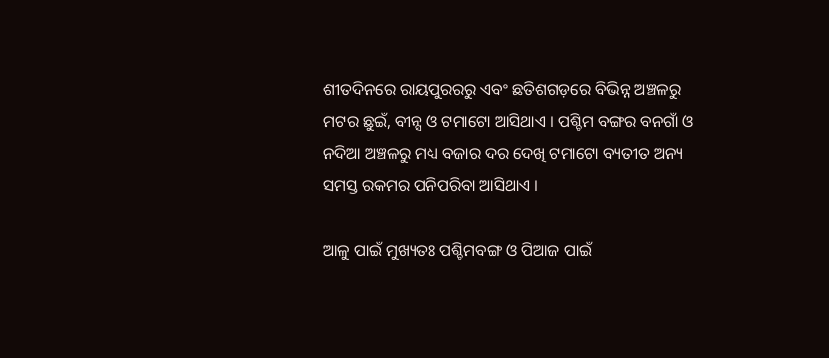ଶୀତଦିନରେ ରାୟପୁରରରୁ ଏବଂ ଛତିଶଗଡ଼ରେ ବିଭିନ୍ନ ଅଞ୍ଚଳରୁ ମଟର ଛୁଇଁ, ବୀନ୍ସ ଓ ଟମାଟୋ ଆସିଥାଏ । ପଶ୍ଚିମ ବଙ୍ଗର ବନଗାଁ ଓ ନଦିଆ ଅଞ୍ଚଳରୁ ମଧ୍ୟ ବଜାର ଦର ଦେଖି ଟମାଟୋ ବ୍ୟତୀତ ଅନ୍ୟ ସମସ୍ତ ରକମର ପନିପରିବା ଆସିଥାଏ ।

ଆଳୁ ପାଇଁ ମୁଖ୍ୟତଃ ପଶ୍ଚିମବଙ୍ଗ ଓ ପିଆଜ ପାଇଁ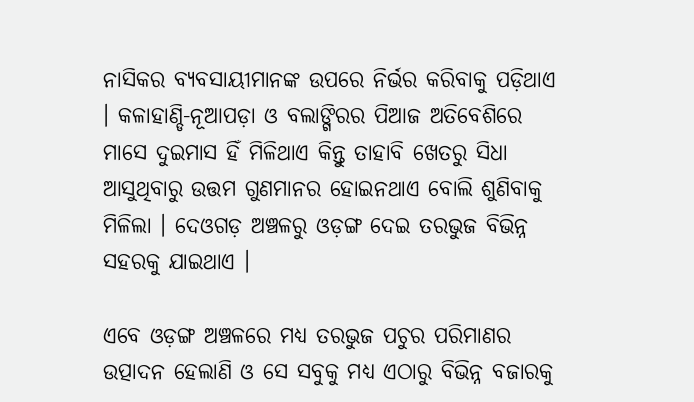ନାସିକର ବ୍ୟବସାୟୀମାନଙ୍କ ଉପରେ ନିର୍ଭର କରିବାକୁ ପଡ଼ିଥାଏ । କଳାହାଣ୍ଡି-ନୂଆପଡ଼ା ଓ ବଲାଙ୍ଗିରର ପିଆଜ ଅତିବେଶିରେ ମାସେ ଦୁଇମାସ ହିଁ ମିଳିଥାଏ କିନ୍ତୁ ତାହାବି ଖେତରୁ ସିଧା ଆସୁଥିବାରୁ ଉତ୍ତମ ଗୁଣମାନର ହୋଇନଥାଏ ବୋଲି ଶୁଣିବାକୁ ମିଳିଲା । ଦେଓଗଡ଼ ଅଞ୍ଚଳରୁ ଓଡ଼ଙ୍ଗ ଦେଇ ତରଭୁଜ ବିଭିନ୍ନ ସହରକୁ ଯାଇଥାଏ ।

ଏବେ ଓଡ଼ଙ୍ଗ ଅଞ୍ଚଳରେ ମଧ୍ୟ ତରଭୁଜ ପଚୁର ପରିମାଣର ଉତ୍ପାଦନ ହେଲାଣି ଓ ସେ ସବୁକୁ ମଧ୍ୟ ଏଠାରୁ ବିଭିନ୍ନ ବଜାରକୁ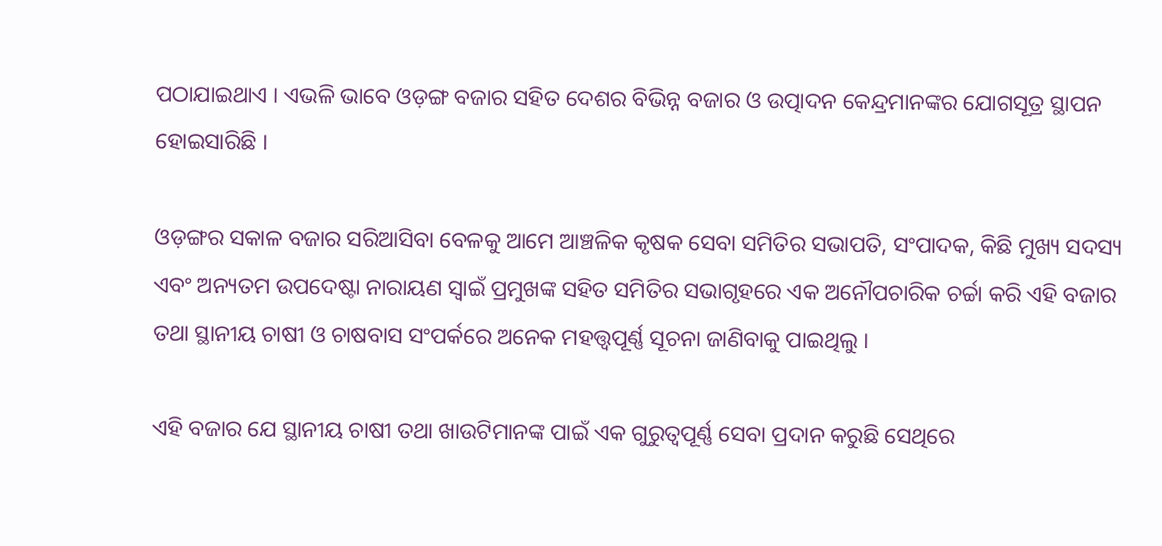ପଠାଯାଇଥାଏ । ଏଭଳି ଭାବେ ଓଡ଼ଙ୍ଗ ବଜାର ସହିତ ଦେଶର ବିଭିନ୍ନ ବଜାର ଓ ଉତ୍ପାଦନ କେନ୍ଦ୍ରମାନଙ୍କର ଯୋଗସୂତ୍ର ସ୍ଥାପନ ହୋଇସାରିଛି ।

ଓଡ଼ଙ୍ଗର ସକାଳ ବଜାର ସରିଆସିବା ବେଳକୁ ଆମେ ଆଞ୍ଚଳିକ କୃଷକ ସେବା ସମିତିର ସଭାପତି, ସଂପାଦକ, କିଛି ମୁଖ୍ୟ ସଦସ୍ୟ ଏବଂ ଅନ୍ୟତମ ଉପଦେଷ୍ଟା ନାରାୟଣ ସ୍ୱାଇଁ ପ୍ରମୁଖଙ୍କ ସହିତ ସମିତିର ସଭାଗୃହରେ ଏକ ଅନୌପଚାରିକ ଚର୍ଚ୍ଚା କରି ଏହି ବଜାର ତଥା ସ୍ଥାନୀୟ ଚାଷୀ ଓ ଚାଷବାସ ସଂପର୍କରେ ଅନେକ ମହତ୍ତ୍ୱପୂର୍ଣ୍ଣ ସୂଚନା ଜାଣିବାକୁ ପାଇଥିଲୁ ।

ଏହି ବଜାର ଯେ ସ୍ଥାନୀୟ ଚାଷୀ ତଥା ଖାଉଟିମାନଙ୍କ ପାଇଁ ଏକ ଗୁରୁତ୍ୱପୂର୍ଣ୍ଣ ସେବା ପ୍ରଦାନ କରୁଛି ସେଥିରେ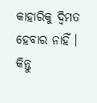କାହାରିକୁ ଦ୍ୱିମତ ହେବାର ନାହିଁ । କିନ୍ତୁ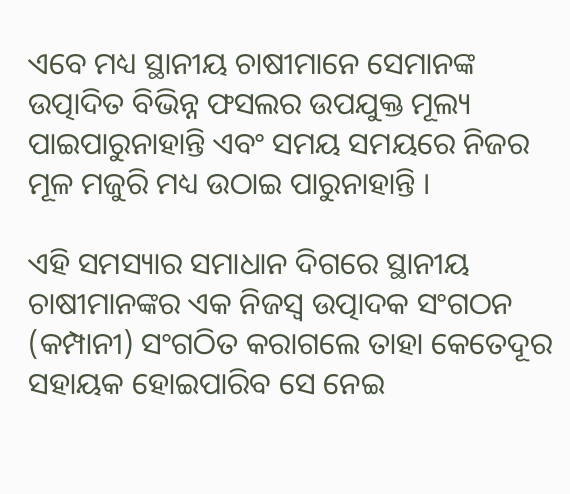ଏବେ ମଧ୍ୟ ସ୍ଥାନୀୟ ଚାଷୀମାନେ ସେମାନଙ୍କ ଉତ୍ପାଦିତ ବିଭିନ୍ନ ଫସଲର ଉପଯୁକ୍ତ ମୂଲ୍ୟ ପାଇପାରୁନାହାନ୍ତି ଏବଂ ସମୟ ସମୟରେ ନିଜର ମୂଳ ମଜୁରି ମଧ୍ୟ ଉଠାଇ ପାରୁନାହାନ୍ତି ।

ଏହି ସମସ୍ୟାର ସମାଧାନ ଦିଗରେ ସ୍ଥାନୀୟ ଚାଷୀମାନଙ୍କର ଏକ ନିଜସ୍ୱ ଉତ୍ପାଦକ ସଂଗଠନ (କମ୍ପାନୀ) ସଂଗଠିତ କରାଗଲେ ତାହା କେତେଦୂର ସହାୟକ ହୋଇପାରିବ ସେ ନେଇ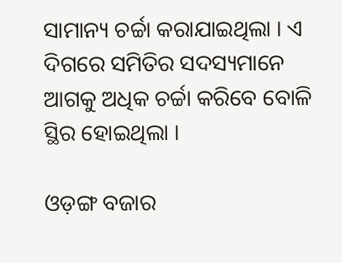ସାମାନ୍ୟ ଚର୍ଚ୍ଚା କରାଯାଇଥିଲା । ଏ ଦିଗରେ ସମିତିର ସଦସ୍ୟମାନେ ଆଗକୁ ଅଧିକ ଚର୍ଚ୍ଚା କରିବେ ବୋଳି ସ୍ଥିର ହୋଇଥିଲା ।

ଓଡ଼ଙ୍ଗ ବଜାର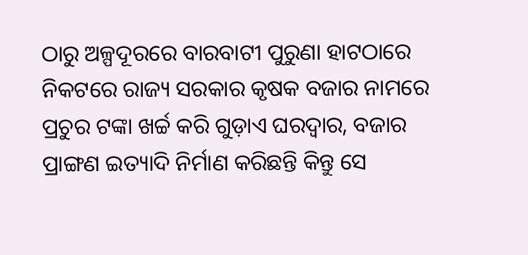ଠାରୁ ଅଳ୍ପଦୂରରେ ବାରବାଟୀ ପୁରୁଣା ହାଟଠାରେ ନିକଟରେ ରାଜ୍ୟ ସରକାର କୃଷକ ବଜାର ନାମରେ ପ୍ରଚୁର ଟଙ୍କା ଖର୍ଚ୍ଚ କରି ଗୁଡ଼ାଏ ଘରଦ୍ୱାର, ବଜାର ପ୍ରାଙ୍ଗଣ ଇତ୍ୟାଦି ନିର୍ମାଣ କରିଛନ୍ତି କିନ୍ତୁ ସେ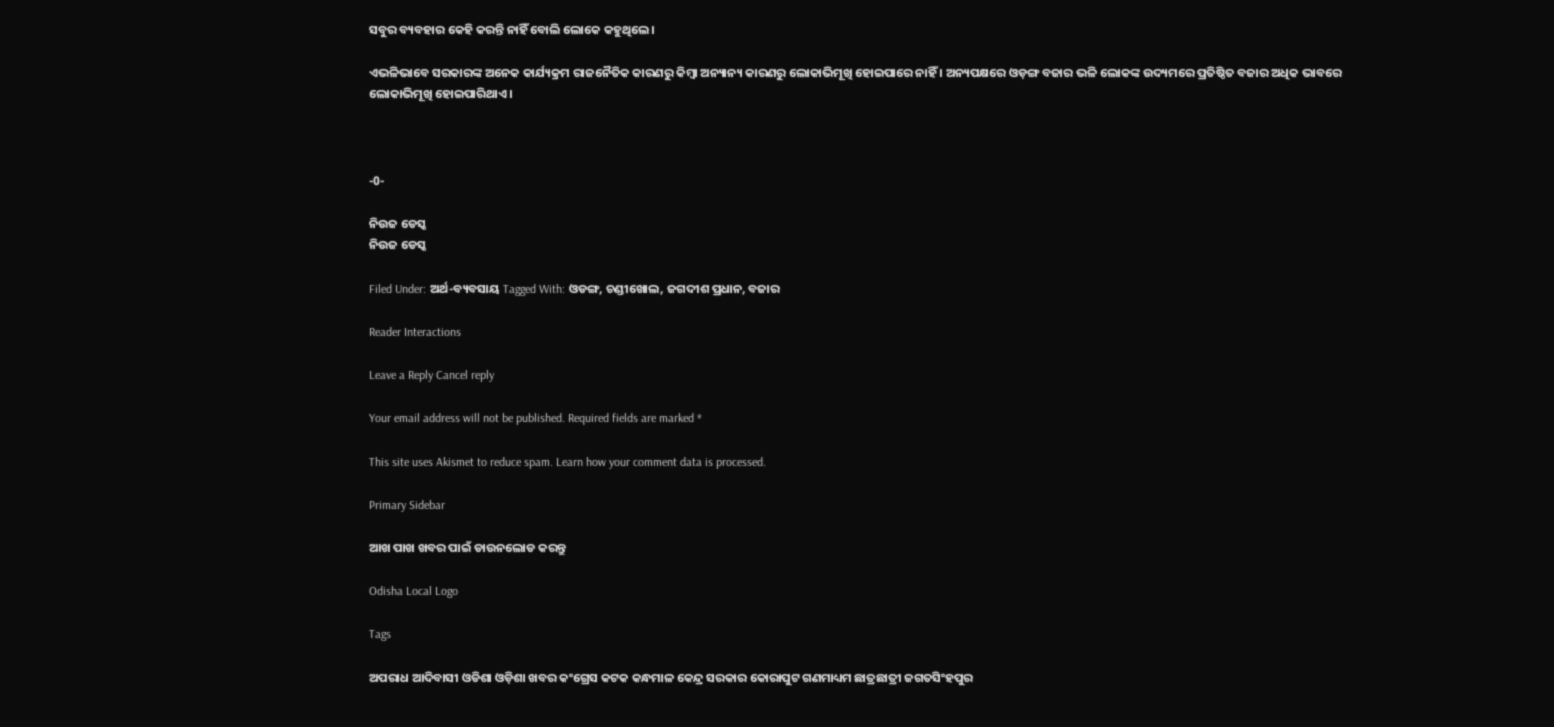ସବୁର ବ୍ୟବହାର କେହି କରନ୍ତି ନାହିଁ ବୋଲି ଲୋକେ କହୁଥିଲେ ।

ଏଭଳିଭାବେ ସରକାରଙ୍କ ଅନେକ କାର୍ଯ୍ୟକ୍ରମ ରାଜନୈତିକ କାରଣରୁ କିମ୍ବା ଅନ୍ୟାନ୍ୟ କାରଣରୁ ଲୋକାଭିମୂଖି ହୋଇପାରେ ନାହିଁ । ଅନ୍ୟପକ୍ଷରେ ଓଡ଼ଙ୍ଗ ବଜାର ଭଳି ଲୋକଙ୍କ ଉଦ୍ୟମରେ ପ୍ରତିଷ୍ଠିତ ବଜାର ଅଧିକ ଭାବରେ ଲୋକାଭିମୂଖି ହୋଇପାରିଥାଏ ।



-0-

ନିଉଜ ଡେସ୍କ
ନିଉଜ ଡେସ୍କ

Filed Under: ଅର୍ଥ-ବ୍ୟବସାୟ Tagged With: ଓଡଙ୍ଗ, ଚଣ୍ଡୀଖୋଲ, ଜଗଦୀଶ ପ୍ରଧାନ, ବଜାର

Reader Interactions

Leave a Reply Cancel reply

Your email address will not be published. Required fields are marked *

This site uses Akismet to reduce spam. Learn how your comment data is processed.

Primary Sidebar

ଆଖ ପାଖ ଖବର ପାଇଁ ଡାଉନଲୋଡ କରନ୍ତୁ

Odisha Local Logo

Tags

ଅପରାଧ ଆଦିବାସୀ ଓଡିଶା ଓଡ଼ିଶା ଖବର କଂଗ୍ରେସ କଟକ କନ୍ଧମାଳ କେନ୍ଦ୍ର ସରକାର କୋରାପୁଟ ଗଣମାଧ୍ୟମ ଛାତ୍ରଛାତ୍ରୀ ଜଗତସିଂହପୁର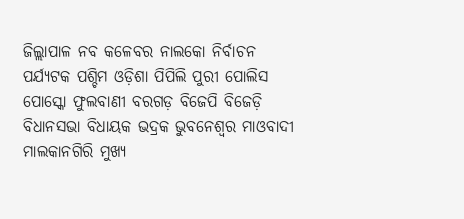ଜିଲ୍ଲାପାଳ ନବ କଳେବର ନାଲକୋ ନିର୍ବାଚନ ପର୍ଯ୍ୟଟକ ପଶ୍ଚିମ ଓଡ଼ିଶା ପିପିଲି ପୁରୀ ପୋଲିସ ପୋସ୍କୋ ଫୁଲବାଣୀ ବରଗଡ଼ ବିଜେପି ବିଜେଡ଼ି ବିଧାନସଭା ବିଧାୟକ ଭଦ୍ରକ ଭୁବନେଶ୍ୱର ମାଓବାଦୀ ମାଲକାନଗିରି ମୁଖ୍ୟ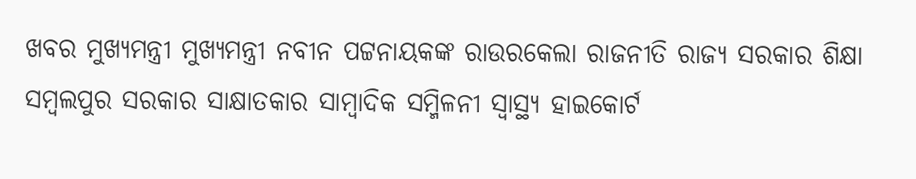ଖବର ମୁଖ୍ୟମନ୍ତ୍ରୀ ମୁଖ୍ୟମନ୍ତ୍ରୀ ନବୀନ ପଟ୍ଟନାୟକଙ୍କ ରାଉରକେଲା ରାଜନୀତି ରାଜ୍ୟ ସରକାର ଶିକ୍ଷା ସମ୍ବଲପୁର ସରକାର ସାକ୍ଷାତକାର ସାମ୍ବାଦିକ ସମ୍ମିଳନୀ ସ୍ୱାସ୍ଥ୍ୟ ହାଇକୋର୍ଟ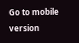Go to mobile version